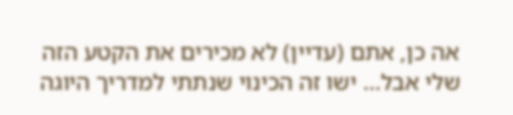אה כן, אתם (עדיין) לא מכירים את הקטע הזה שלי אבל... ישו זה הכינוי שנתתי למדריך היוגה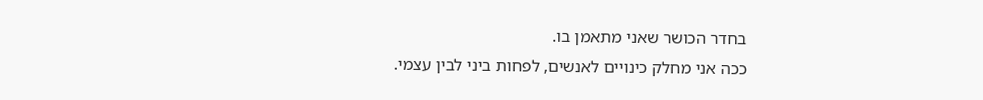בחדר הכושר שאני מתאמן בו.
ככה אני מחלק כינויים לאנשים, לפחות ביני לבין עצמי.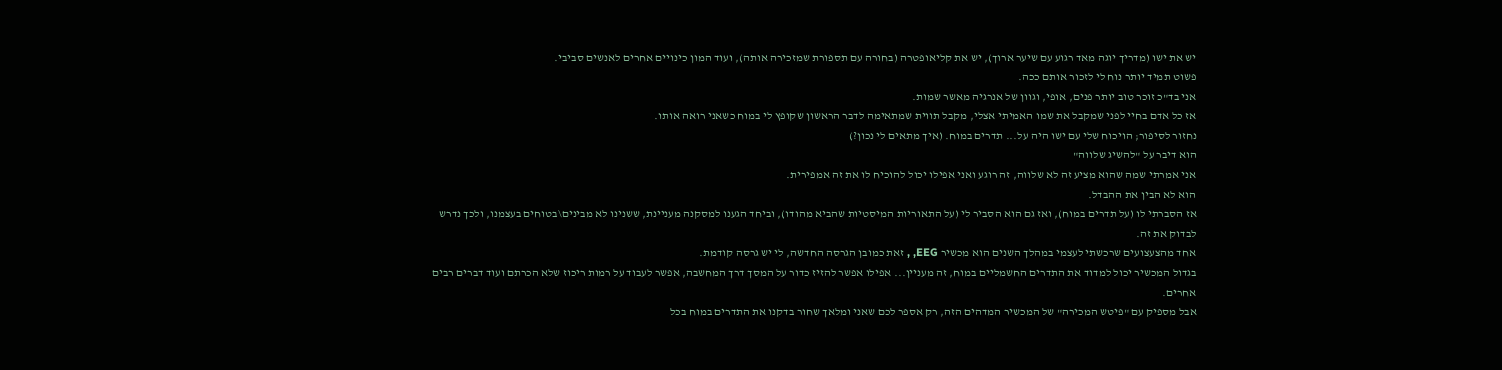יש את ישו (מדריך יוגה מאד רגוע עם שיער ארוך), יש את קליאופטרה (בחורה עם תספורת שמזכירה אותה), ועוד המון כינויים אחרים לאנשים סביבי.
פשוט תמיד יותר נוח לי לזכור אותם ככה.
אני בד"כ זוכר טוב יותר פנים, אופי, וגוון של אנרגיה מאשר שמות.
אז כל אדם בחיי לפני שמקבל את שמו האמיתי אצלי, מקבל תווית שמתאימה לדבר הראשון שקופץ לי במוח כשאני רואה אותו.
נחזור לסיפור; הויכוח שלי עם ישו היה על... תדרים במוח. (איך מתאים לי נכון?)
הוא דיבר על "להשיג שלווה"
אני אמרתי שמה שהוא מציע זה לא שלווה, זה רוגע ואני אפילו יכול להוכיח לו את זה אמפירית.
הוא לא הבין את ההבדל.
אז הסברתי לו (על תדרים במוח), ואז גם הוא הסביר לי (על התאוריות המיסטיות שהביא מהודו), וביחד הגענו למסקנה מעניינת, ששנינו לא מבינים\בטוחים בעצמנו, ולכך נדרש לבדוק את זה.
אחד מהצעצועים שרכשתי לעצמי במהלך השנים הוא מכשיר EEG, , זאת כמובן הגרסה החדשה, לי יש גרסה קודמת.
בגדול המכשיר יכול למדוד את התדרים החשמליים במוח, זה מעניין... אפילו אפשר להזיז כדור על המסך דרך המחשבה, אפשר לעבוד על רמות ריכוז שלא הכרתם ועוד דברים רבים אחרים.
אבל מספיק עם "פיטש המכירה" של המכשיר המדהים הזה, רק אספר לכם שאני ומלאך שחור בדקנו את התדרים במוח בכל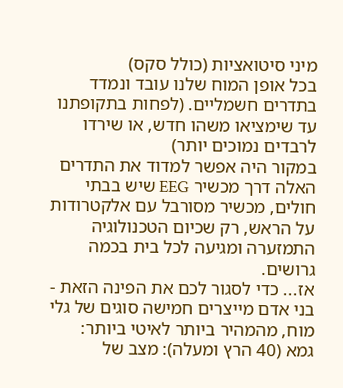מיני סיטואציות (כולל סקס)
בכל אופן המוח שלנו עובד ונמדד בתדרים חשמליים. (לפחות בתקופתנו עד שימציאו משהו חדש, או שירדו לרבדים נמוכים יותר)
במקור היה אפשר למדוד את התדרים האלה דרך מכשיר EEG שיש בבתי חולים, מכשיר מסורבל עם אלקטרודות על הראש, רק שכיום הטכנולוגיה התמזערה ומגיעה לכל בית בכמה גרושים.
אז... כדי לסגור לכם את הפינה הזאת - בני אדם מייצרים חמישה סוגים של גלי מוח, מהמהיר ביותר לאיטי ביותר:
גמא (40 הרץ ומעלה): מצב של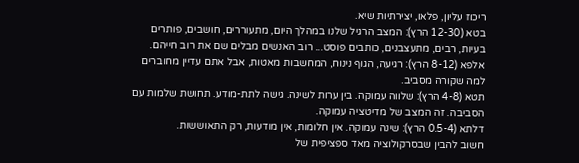ריכוז עליון, פלאו, יצירתיות שיא.
בטא (12-30 הרץ): המצב הרגיל שלנו במהלך היום, מתעוררים, חושבים, פותרים בעיות, רבים, מתעצבנים, כותבים פוסט... רוב האנשים מבלים שם את רוב חייהם.
אלפא (8-12 הרץ): רגיעה, הגוף נינוח, המחשבות מאטות, אבל אתם עדיין מחוברים למה שקורה מסביב.
תטא (4-8 הרץ): שלווה עמוקה. בין ערות לשינה. גישה לתת-מודע. תחושת שלמות עם הסביבה. זה המצב של מדיטציה עמוקה.
דלתא (0.5-4 הרץ): שינה עמוקה. אין חלומות, אין מודעות, רק התאוששות.
חשוב להבין שבסרקולוציה מאד ספציפית של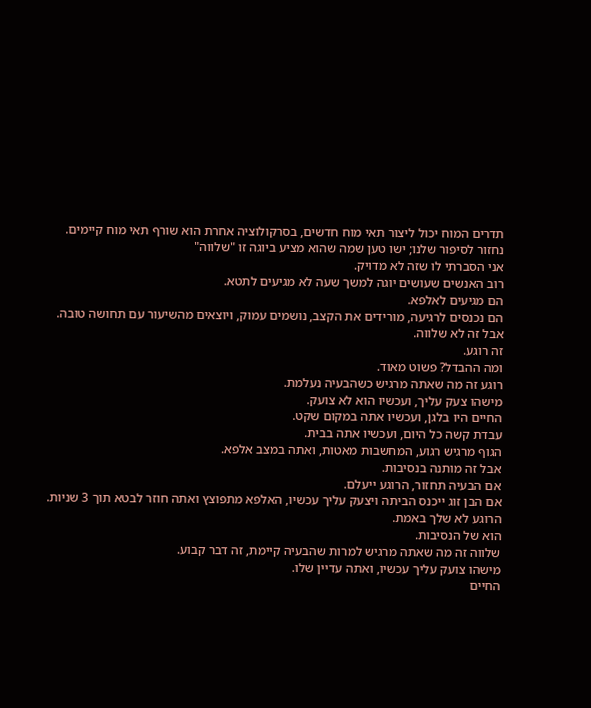תדרים המוח יכול ליצור תאי מוח חדשים, בסרקולוציה אחרת הוא שורף תאי מוח קיימים.
נחזור לסיפור שלנו; ישו טען שמה שהוא מציע ביוגה זו "שלווה"
אני הסברתי לו שזה לא מדויק.
רוב האנשים שעושים יוגה למשך שעה לא מגיעים לתטא.
הם מגיעים לאלפא.
הם נכנסים לרגיעה, מורידים את הקצב, נושמים עמוק, ויוצאים מהשיעור עם תחושה טובה.
אבל זה לא שלווה.
זה רוגע.
ומה ההבדל? פשוט מאוד.
רוגע זה מה שאתה מרגיש כשהבעיה נעלמת.
מישהו צעק עליך, ועכשיו הוא לא צועק.
החיים היו בלגן, ועכשיו אתה במקום שקט.
עבדת קשה כל היום, ועכשיו אתה בבית.
הגוף מרגיש רגוע, המחשבות מאטות, ואתה במצב אלפא.
אבל זה מותנה בנסיבות.
אם הבעיה תחזור, הרוגע ייעלם.
אם הבן זוג ייכנס הביתה ויצעק עליך עכשיו, האלפא מתפוצץ ואתה חוזר לבטא תוך 3 שניות.
הרוגע לא שלך באמת.
הוא של הנסיבות.
שלווה זה מה שאתה מרגיש למרות שהבעיה קיימת, זה דבר קבוע.
מישהו צועק עליך עכשיו, ואתה עדיין שלו.
החיים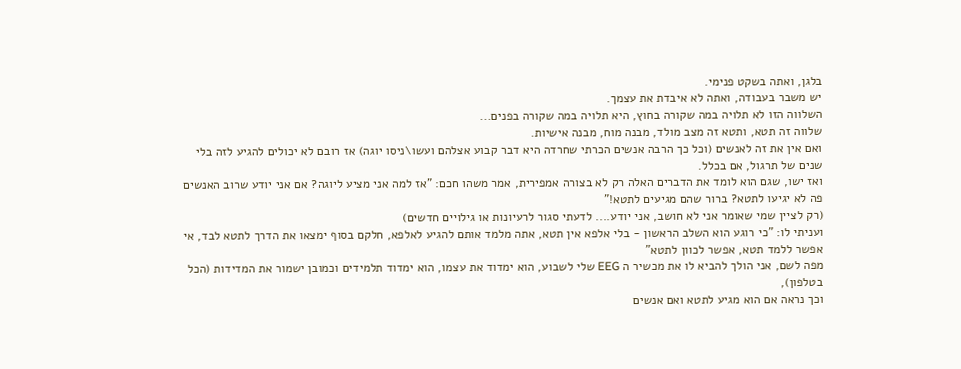בלגן, ואתה בשקט פנימי.
יש משבר בעבודה, ואתה לא איבדת את עצמך.
השלווה הזו לא תלויה במה שקורה בחוץ, היא תלויה במה שקורה בפנים...
שלווה זה תטא, ותטא זה מצב מולד, מבנה מוח, מבנה אישיות.
ואם אין את זה לאנשים (וכל כך הרבה אנשים הכרתי שחרדה היא דבר קבוע אצלהם ועשו\ניסו יוגה) אז רובם לא יכולים להגיע לזה בלי שנים של תרגול, אם בכלל.
ואז ישו, שגם הוא לומד את הדברים האלה רק לא בצורה אמפירית, אמר משהו חכם: "אז למה אני מציע ליוגה? אם אני יודע שרוב האנשים פה לא יגיעו לתטא? ברור שהם מגיעים לתטא!"
(רק לציין שמי שאומר אני לא חושב, אני יודע.... לדעתי סגור לרעיונות או גילויים חדשים)
ועניתי לו: "כי רוגע הוא השלב הראשון - בלי אלפא אין תטא, אתה מלמד אותם להגיע לאלפא, חלקם בסוף ימצאו את הדרך לתטא לבד, אי אפשר ללמד תטא, אפשר לכוון לתטא"
מפה לשם, אני הולך להביא לו את מכשיר ה EEG שלי לשבוע, הוא ימדוד את עצמו, הוא ימדוד תלמידים וכמובן ישמור את המדידות (הכל בטלפון),
וכך נראה אם הוא מגיע לתטא ואם אנשים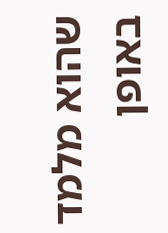שהוא מלמד באופן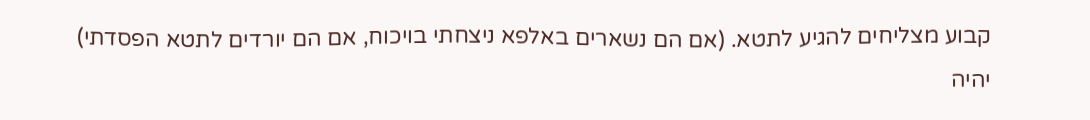קבוע מצליחים להגיע לתטא. (אם הם נשארים באלפא ניצחתי בויכוח, אם הם יורדים לתטא הפסדתי)
יהיה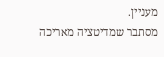מעניין.
מסתבר שמדיטציה מאריכה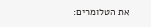את הטלומרים: